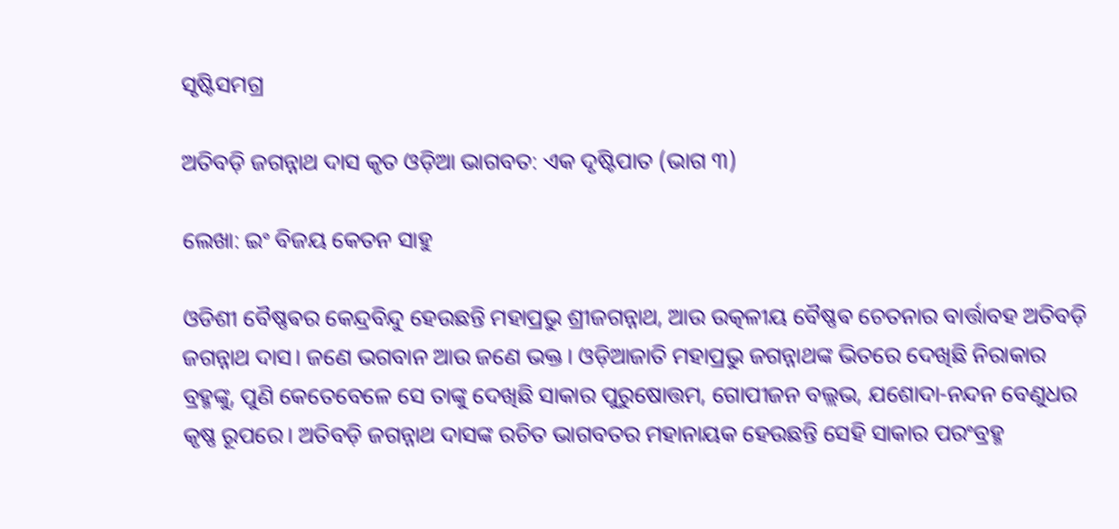ସୃଷ୍ଟିସମଗ୍ର

ଅତିବଡ଼ି ଜଗନ୍ନାଥ ଦାସ କୃତ ଓଡ଼ିଆ ଭାଗବତ: ଏକ ଦୃଷ୍ଟିପାତ (ଭାଗ ୩)

ଲେଖା: ଇଂ ବିଜୟ କେତନ ସାହୁ

ଓଡିଶୀ ବୈଷ୍ଣଵର କେନ୍ଦ୍ରବିନ୍ଦୁ ହେଉଛନ୍ତି ମହାପ୍ରଭୁ ଶ୍ରୀଜଗନ୍ନାଥ, ଆଉ ଉତ୍କଳୀୟ ବୈଷ୍ଣଵ ଚେତନାର ବାର୍ତ୍ତାବହ ଅତିବଡ଼ି ଜଗନ୍ନାଥ ଦାସ। ଜଣେ ଭଗବାନ ଆଉ ଜଣେ ଭକ୍ତ। ଓଡ଼ିଆଜାତି ମହାପ୍ରଭୁ ଜଗନ୍ନାଥଙ୍କ ଭିତରେ ଦେଖିଛି ନିରାକାର ବ୍ରହ୍ମଙ୍କୁ, ପୁଣି କେତେବେଳେ ସେ ତାଙ୍କୁ ଦେଖିଛି ସାକାର ପୁରୁଷୋତ୍ତମ, ଗୋପୀଜନ ବଲ୍ଲଭ, ଯଶୋଦା-ନନ୍ଦନ ବେଣୁଧର କୃଷ୍ଣ ରୂପରେ। ଅତିବଡ଼ି ଜଗନ୍ନାଥ ଦାସଙ୍କ ରଚିତ ଭାଗବତର ମହାନାୟକ ହେଉଛନ୍ତି ସେହି ସାକାର ପରଂବ୍ରହ୍ମ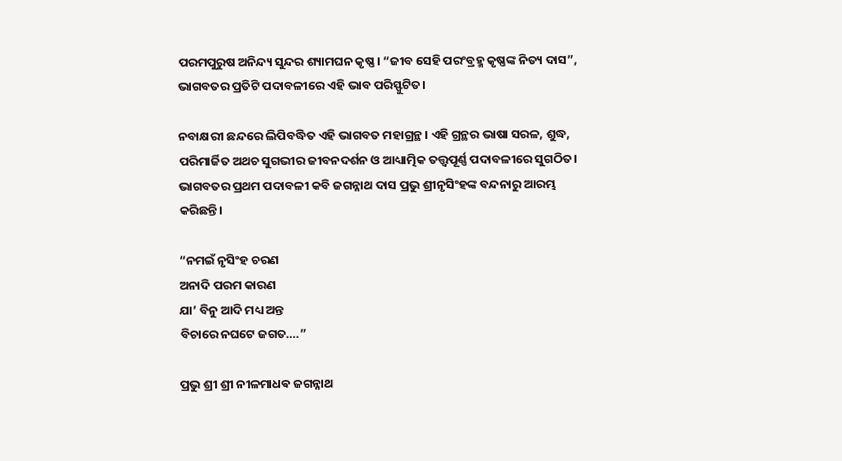ପରମପୁରୁଷ ଅନିନ୍ଦ୍ୟ ସୁନ୍ଦର ଶ୍ୟାମଘନ କୃଷ୍ଣ। “ଜୀବ ସେହି ପରଂବ୍ରହ୍ମ କୃଷ୍ଣଙ୍କ ନିତ୍ୟ ଦାସ”, ଭାଗବତର ପ୍ରତିଟି ପଦାବଳୀରେ ଏହି ଭାବ ପରିସ୍ଫୁଟିତ।

ନବାକ୍ଷରୀ ଛନ୍ଦରେ ଲିପିବଦ୍ଧିତ ଏହି ଭାଗବତ ମହାଗ୍ରନ୍ଥ। ଏହି ଗ୍ରନ୍ଥର ଭାଷା ସରଳ, ଶୁଦ୍ଧ, ପରିମାର୍ଜିତ ଅଥଚ ସୁଗଭୀର ଜୀବନଦର୍ଶନ ଓ ଆଧ୍ୟାତ୍ମିକ ତତ୍ତ୍ୱପୂର୍ଣ୍ଣ ପଦାବଳୀରେ ସୁଗଠିତ। ଭାଗବତର ପ୍ରଥମ ପଦାବଳୀ କବି ଜଗନ୍ନାଥ ଦାସ ପ୍ରଭୁ ଶ୍ରୀନୃସିଂହଙ୍କ ବନ୍ଦନାରୁ ଆରମ୍ଭ କରିଛନ୍ତି।

“ନମଇଁ ନୃସିଂହ ଚରଣ
ଅନାଦି ପରମ କାରଣ
ଯା’ ବିନୁ ଆଦି ମଧ୍ୟ ଅନ୍ତ
ବିଚାରେ ନଘଟେ ଜଗତ….”

ପ୍ରଭୁ ଶ୍ରୀ ଶ୍ରୀ ନୀଳମାଧଵ ଜଗନ୍ନାଥ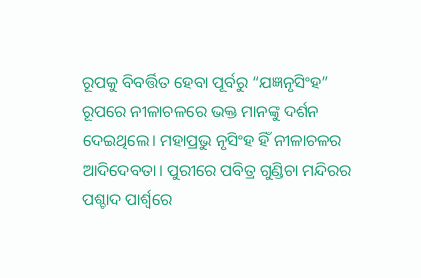ରୂପକୁ ବିବର୍ତ୍ତିତ ହେବା ପୂର୍ବରୁ “ଯଜ୍ଞନୃସିଂହ” ରୂପରେ ନୀଳାଚଳରେ ଭକ୍ତ ମାନଙ୍କୁ ଦର୍ଶନ ଦେଇଥିଲେ। ମହାପ୍ରଭୁ ନୃସିଂହ ହିଁ ନୀଳାଚଳର ଆଦିଦେବତା। ପୁରୀରେ ପବିତ୍ର ଗୁଣ୍ଡିଚା ମନ୍ଦିରର ପଶ୍ଚାଦ ପାର୍ଶ୍ୱରେ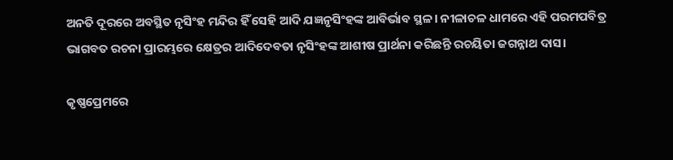ଅନତି ଦୂରରେ ଅବସ୍ଥିତ ନୃସିଂହ ମନ୍ଦିର ହିଁ ସେହି ଆଦି ଯଜ୍ଞନୃସିଂହଙ୍କ ଆବିର୍ଭାବ ସ୍ଥଳ। ନୀଳାଚଳ ଧାମରେ ଏହି ପରମପବିତ୍ର ଭାଗବତ ରଚନା ପ୍ରାରମ୍ଭରେ କ୍ଷେତ୍ରର ଆଦିଦେବତା ନୃସିଂହଙ୍କ ଆଶୀଷ ପ୍ରାର୍ଥନା କରିଛନ୍ତି ରଚୟିତା ଜଗନ୍ନାଥ ଦାସ।

କୃଷ୍ଣପ୍ରେମରେ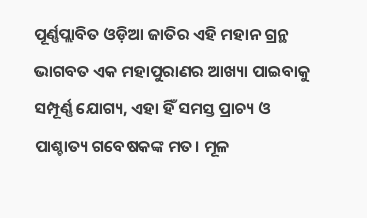ପୂର୍ଣ୍ଣପ୍ଲାବିତ ଓଡ଼ିଆ ଜାତିର ଏହି ମହାନ ଗ୍ରନ୍ଥ ଭାଗବତ ଏକ ମହାପୁରାଣର ଆଖ୍ୟା ପାଇବାକୁ ସମ୍ପୂର୍ଣ୍ଣ ଯୋଗ୍ୟ, ଏହା ହିଁ ସମସ୍ତ ପ୍ରାଚ୍ୟ ଓ ପାଶ୍ଚାତ୍ୟ ଗବେଷକଙ୍କ ମତ। ମୂଳ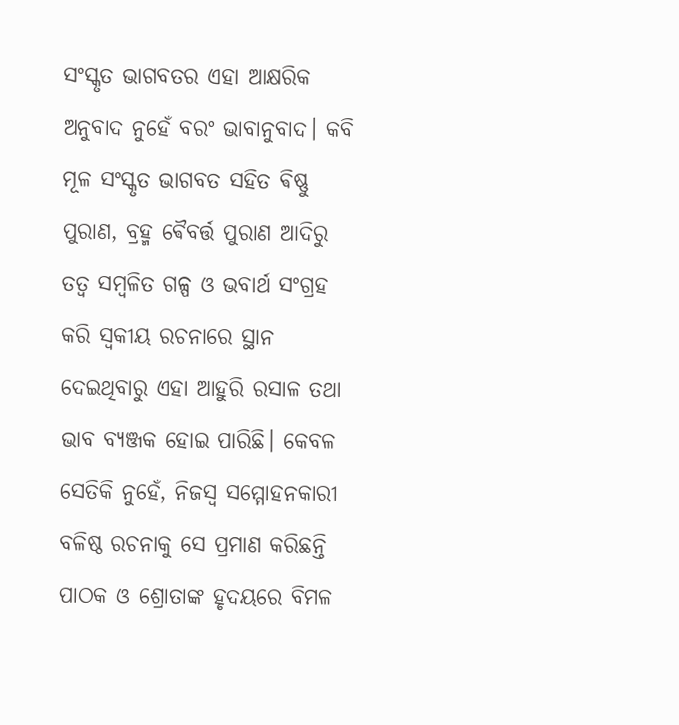ସଂସ୍କୃତ ଭାଗବତର ଏହା ଆକ୍ଷରିକ ଅନୁବାଦ ନୁହେଁ ବରଂ ଭାବାନୁବାଦ। କବି ମୂଳ ସଂସ୍କୃତ ଭାଗବତ ସହିତ ଵିଷ୍ଣୁ ପୁରାଣ, ବ୍ରହ୍ମ ଵୈବର୍ତ୍ତ ପୁରାଣ ଆଦିରୁ ତତ୍ୱ ସମ୍ବଳିତ ଗଳ୍ପ ଓ ଭବାର୍ଥ ସଂଗ୍ରହ କରି ସ୍ଵକୀୟ ରଚନାରେ ସ୍ଥାନ ଦେଇଥିବାରୁ ଏହା ଆହୁରି ରସାଳ ତଥା ଭାବ ବ୍ୟଞ୍ଜକ ହୋଇ ପାରିଛି। କେବଳ ସେତିକି ନୁହେଁ, ନିଜସ୍ୱ ସମ୍ମୋହନକାରୀ ବଳିଷ୍ଠ ରଚନାକୁ ସେ ପ୍ରମାଣ କରିଛନ୍ତି ପାଠକ ଓ ଶ୍ରୋତାଙ୍କ ହୃଦୟରେ ବିମଳ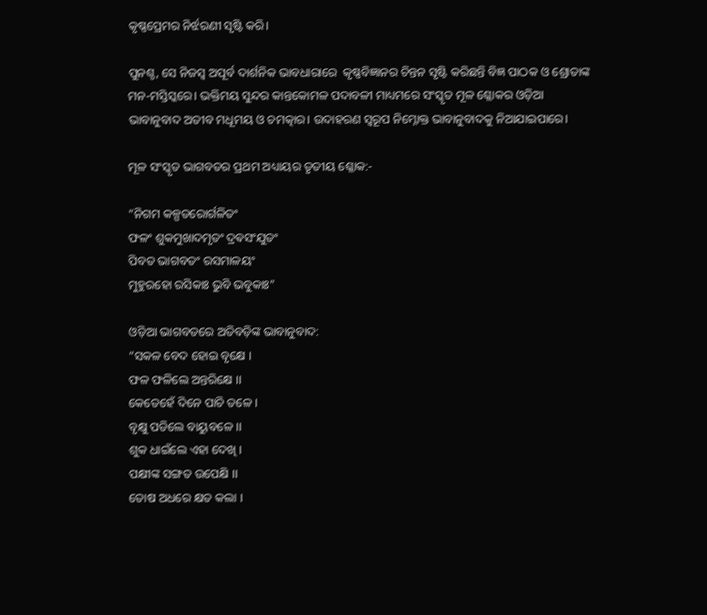କୃଷ୍ଣପ୍ରେମର ନିର୍ଝରଣୀ ସୃଷ୍ଟି କରି।

ପୁନଶ୍ଚ, ସେ ନିଜସ୍ୱ ଅପୂର୍ବ ଦାର୍ଶନିକ ଭାବଧାରାରେ  କୃଷ୍ଣବିଜ୍ଞାନର ଚିନ୍ତନ ସୃଷ୍ଟି କରିଛନ୍ତି ବିଜ୍ଞ ପାଠକ ଓ ଶ୍ରୋତାଙ୍କ ମନ-ମସ୍ତିସ୍କରେ। ଭକ୍ତିମୟ ସୁନ୍ଦର କାନ୍ତକୋମଳ ପଦାବଳୀ ମାଧ୍ୟମରେ ସଂସ୍କୃତ ମୂଳ ଶ୍ଳୋକର ଓଡ଼ିଆ ଭାବାନୁବାଦ ଅତୀବ ମଧୂମୟ ଓ ଚମତ୍କାର। ଉଦାହରଣ ସ୍ୱରୂପ ନିମ୍ନୋକ୍ତ ଭାବାନୁବାଦକୁ ନିଆଯାଇପାରେ।

ମୂଳ ସଂସ୍କୃତ ଭାଗବତର ପ୍ରଥମ ଅଧ୍ୟାୟର ତୃତୀୟ ଶ୍ଳୋକ:-

“ନିଗମ କଳ୍ପତରୋର୍ଗଳିତଂ
ଫଳଂ ଶୁକମୁଖାଦମୃତଂ ଦ୍ରଵସଂଯୁତଂ
ପିବତ ଭାଗବତଂ ରସମାଳୟଂ
ମୁହୁରହୋ ରସିକାଃ ଭୁବି ଭବୁକାଃ”

ଓଡ଼ିଆ ଭାଗବତରେ ଅତିବଡ଼ିଙ୍କ ଭାବାନୁବାଦ:
“ସକଳ ବେଦ ହୋଇ ବୃକ୍ଷେ ।
ଫଳ ଫଳିଲେ ଅନ୍ତରିକ୍ଷେ ।।
କେତେହେଁ ଦିନେ ପାଚି ତଳେ ।
ବୃକ୍ଷୁ ପଡିଲେ ବାୟୁବଳେ ।।
ଶୁକ ଧାଇଁଲେ ଏହା ଦେଖି ।
ପକ୍ଷୀଙ୍କ ସଙ୍ଗତ ଉପେକ୍ଷି ।।
ତୋଷ ଅଧରେ କ୍ଷତ କଲା ।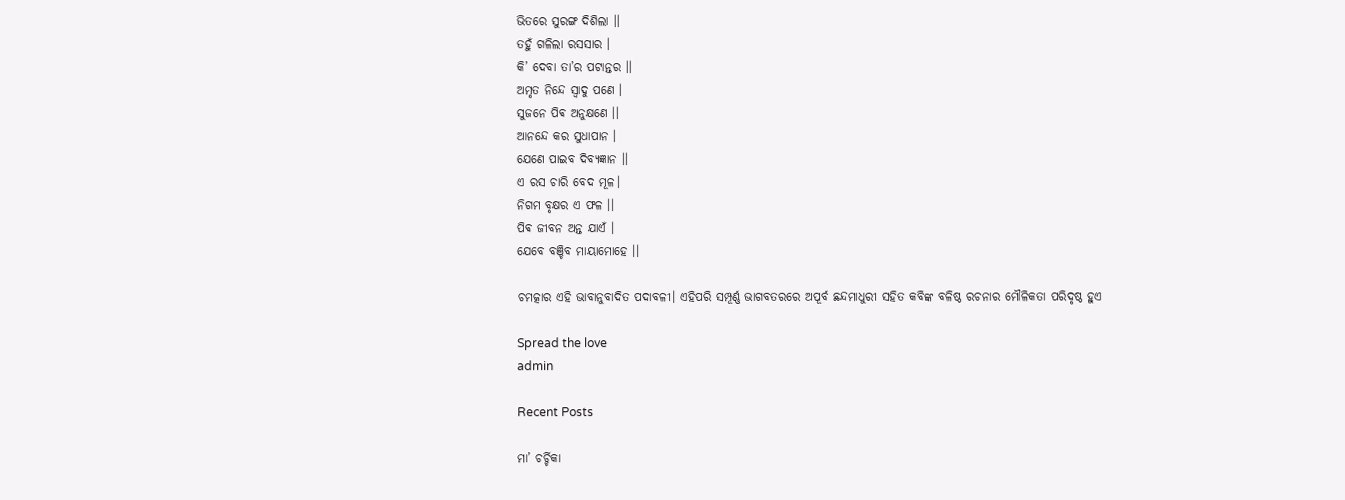ଭିତରେ ସୁରଙ୍ଗ ଦିଶିଲା ।।
ତହୁଁ ଗଳିଲା ରସସାର ।
କି’ ଦେବା ତା’ର ପଟାନ୍ତର ।।
ଅମୃତ ନିନ୍ଦେ ସ୍ଵାଦୁ ପଣେ ।
ସୁଜନେ ପିଵ ଅନୁକ୍ଷଣେ ।।
ଆନନ୍ଦେ କର ସୁଧାପାନ ।
ଯେଣେ ପାଇବ ଦିବ୍ୟଜ୍ଞାନ ।।
ଏ ରସ ଚାରି ବେଦ ମୂଳ।
ନିଗମ ବୃକ୍ଷର ଏ ଫଳ ।।
ପିଵ ଜୀବନ ଅନ୍ତ ଯାଏଁ ।
ଯେବେ ବଞ୍ଚିବ ମାୟାମୋହେ ।।

ଚମତ୍କାର ଏହି ଭାବାନୁବାଦିତ ପଦାବଳୀ। ଏହିପରି ସମ୍ପୂର୍ଣ୍ଣ ଭାଗବତରରେ ଅପୂର୍ବ ଛନ୍ଦମାଧୁରୀ ସହିତ କବିଙ୍କ ବଳିଷ୍ଠ ରଚନାର ମୌଳିକତା ପରିଦୃଷ୍ଠ ହୁଏ

Spread the love
admin

Recent Posts

ମା’ ଚର୍ଚ୍ଚିକା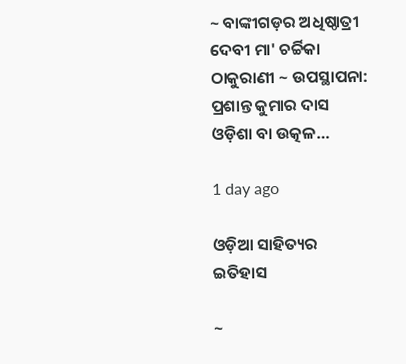~ ବାଙ୍କୀଗଡ଼ର ଅଧିଷ୍ଠାତ୍ରୀ ଦେବୀ ମା' ଚର୍ଚ୍ଚିକା ଠାକୁରାଣୀ ~ ଉପସ୍ଥାପନା: ପ୍ରଶାନ୍ତ କୁମାର ଦାସ ଓଡ଼ିଶା ବା ଉତ୍କଳ…

1 day ago

ଓଡ଼ିଆ ସାହିତ୍ୟର ଇତିହାସ

~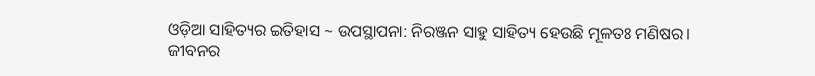ଓଡ଼ିଆ ସାହିତ୍ୟର ଇତିହାସ ~ ଉପସ୍ଥାପନା: ନିରଞ୍ଜନ ସାହୁ ସାହିତ୍ୟ ହେଉଛି ମୂଳତଃ ମଣିଷର। ଜୀବନର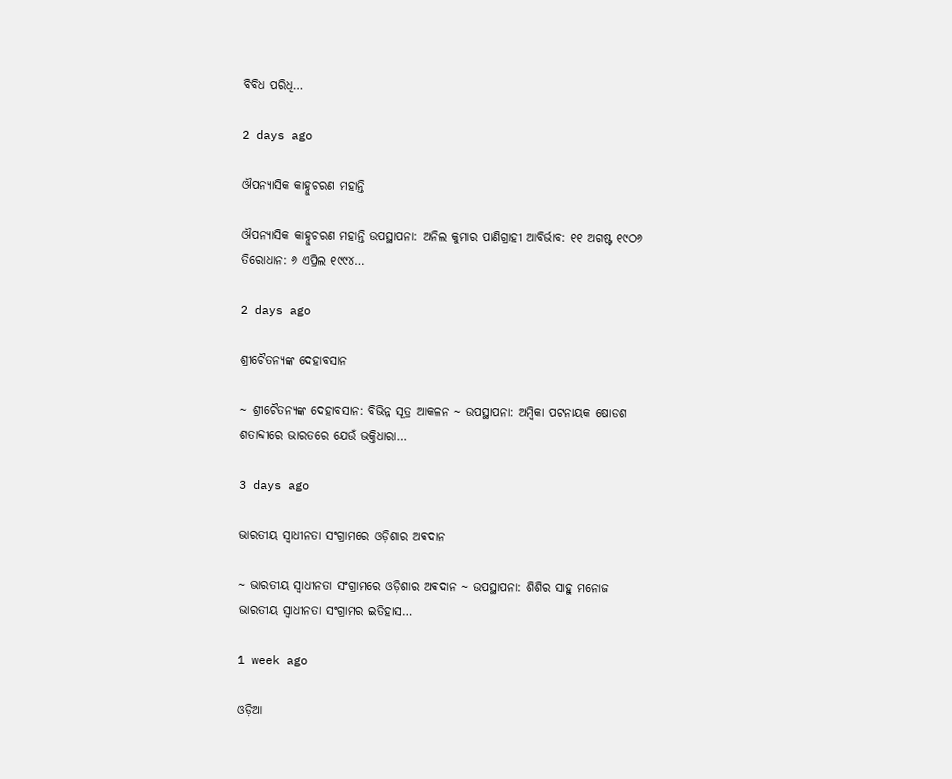ବିବିଧ ପରିଧି…

2 days ago

ଔପନ୍ୟାସିକ କାହ୍ନୁଚରଣ ମହାନ୍ତି

ଔପନ୍ୟାସିକ କାହ୍ନୁଚରଣ ମହାନ୍ତି ଉପସ୍ଥାପନା: ଅନିଲ କୁମାର ପାଣିଗ୍ରାହୀ ଆବିର୍ଭାବ: ୧୧ ଅଗଷ୍ଟ ୧୯ଠ୬ ତିରୋଧାନ: ୬ ଏପ୍ରିଲ ୧୯୯୪…

2 days ago

ଶ୍ରୀଚୈତନ୍ୟଙ୍କ ଦେହାବସାନ

~ ଶ୍ରୀଚୈତନ୍ୟଙ୍କ ଦେହାବସାନ: ବିଭିନ୍ନ ସୂତ୍ର ଆକଳନ ~ ଉପସ୍ଥାପନା: ଅମ୍ବିକା ପଟନାୟକ ଷୋଡଶ ଶତାବ୍ଦୀରେ ଭାରତରେ ଯେଉଁ ଭକ୍ତିଧାରା…

3 days ago

ଭାରତୀୟ ସ୍ୱାଧୀନତା ସଂଗ୍ରାମରେ ଓଡ଼ିଶାର ଅଵଦାନ

~ ଭାରତୀୟ ସ୍ୱାଧୀନତା ସଂଗ୍ରାମରେ ଓଡ଼ିଶାର ଅଵଦାନ ~ ଉପସ୍ଥାପନା: ଶିଶିର ସାହୁ ମନୋଜ ଭାରତୀୟ ସ୍ଵାଧୀନତା ସଂଗ୍ରାମର ଇତିହାସ…

1 week ago

ଓଡ଼ିଆ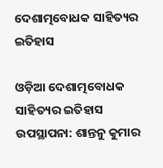ଦେଶାତ୍ମବୋଧକ ସାହିତ୍ୟର ଇତିହାସ

ଓଡ଼ିଆ ଦେଶାତ୍ମବୋଧକ ସାହିତ୍ୟର ଇତିହାସ ଉପସ୍ଥାପନା: ଶାନ୍ତନୁ କୁମାର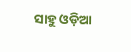ସାହୁ ଓଡ଼ିଆ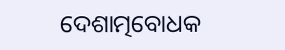ଦେଶାତ୍ମବୋଧକ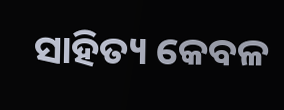ସାହିତ୍ୟ କେବଳ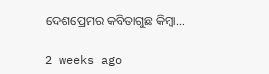ଦେଶପ୍ରେମର କବିତାଗୁଛ କିମ୍ବା…

2 weeks ago